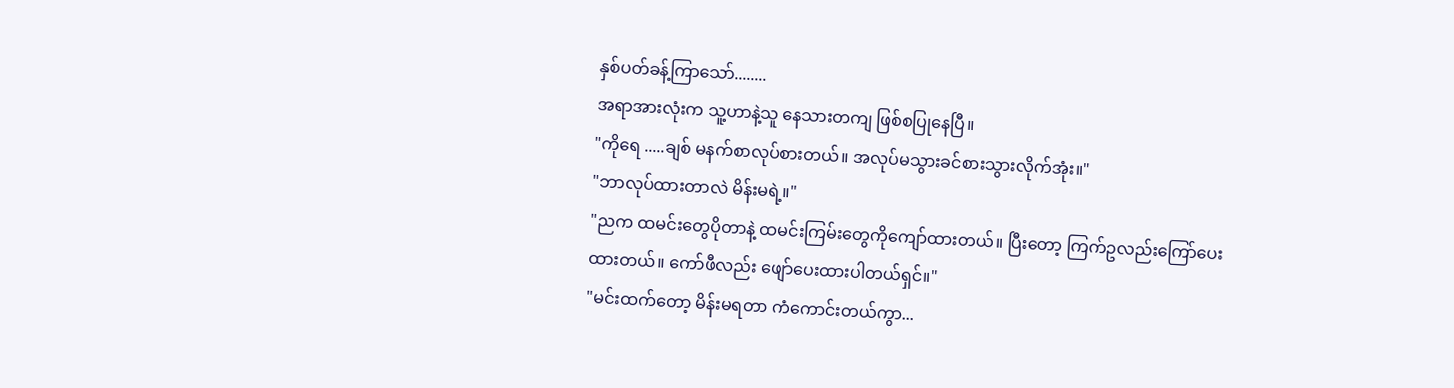နှစ်ပတ်ခန့်ကြာသော်........
အရာအားလုံးက သူ့ဟာနဲ့သူ နေသားတကျ ဖြစ်စပြုနေပြီ။
"ကိုရေ .....ချစ် မနက်စာလုပ်စားတယ်။ အလုပ်မသွားခင်စားသွားလိုက်အုံး။"
"ဘာလုပ်ထားတာလဲ မိန်းမရဲ့။"
"ညက ထမင်းတွေပိုတာနဲ့ ထမင်းကြမ်းတွေကိုကျော်ထားတယ်။ ပြီးတော့ ကြက်ဥလည်းကြော်ပေးထားတယ်။ ကော်ဖီလည်း ဖျော်ပေးထားပါတယ်ရှင်။"
"မင်းထက်တော့ မိန်းမရတာ ကံကောင်းတယ်ကွာ...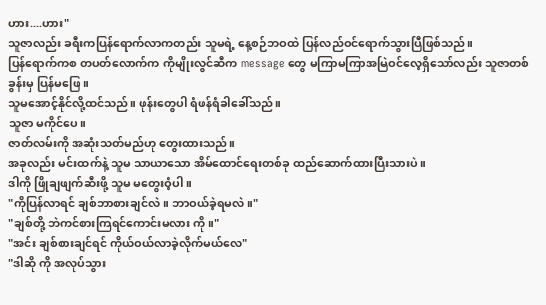ဟား....ဟား"
သူဇာလည်း ခရီးကပြန်ရောက်လာကတည်း သူမရဲ့ နေ့စဉ်ဘဝထဲ ပြန်လည်ဝင်ရောက်သွားပြီဖြစ်သည်။
ပြန်ရောက်ကစ တပတ်လောက်က ကိုမျိုးလွင်ဆီက message တွေ မကြာမကြာအမြဲဝင်လေ့ရှိသော်လည်း သူဇာတစ်ခွန်းမှ ပြန်မဖြေ။
သူမအောင့်နိုင်လို့ထင်သည်။ ဖုန်းတွေပါ ရံဖန်ရံခါခေါ်သည်။
သူဇာ မကိုင်ပေ။
ဇာတ်လမ်းကို အဆုံးသတ်မည်ဟု တွေးထားသည်။
အခုလည်း မင်းထက်နဲ့ သူမ သာယာသော အိမ်ထောင်ရေးတစ်ခု ထည်ဆောက်ထားပြီးသားပဲ။
ဒါကို ဖြိုချဖျက်ဆီးဖို့ သူမ မတွေးဝံ့ပါ။
"ကိုပြန်လာရင် ချစ်ဘာစားချင်လဲ။ ဘာဝယ်ခဲ့ရမလဲ။"
"ချစ်တို့ ဘဲကင်စားကြရင်ကောင်းမလား ကို။"
"အင်း ချစ်စားချင်ရင် ကိုယ်ဝယ်လာခဲ့လိုက်မယ်လေ"
"ဒါဆို ကို အလုပ်သွား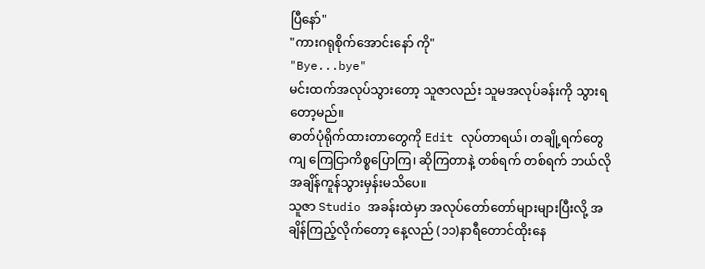ပြီနော်"
"ကားဂရုစိုက်အောင်းနော် ကို"
"Bye...bye"
မင်းထက်အလုပ်သွားတော့ သူဇာလည်း သူမအလုပ်ခန်းကို သွားရတော့မည်။
ဓာတ်ပုံရိုက်ထားတာတွေကို Edit လုပ်တာရယ်၊ တချို့ရက်တွေကျ ကြေငြာကိစ္စပြောကြ၊ ဆိုကြတာနဲ့ တစ်ရက် တစ်ရက် ဘယ်လိုအချိန်ကူန်သွားမှန်းမသိပေ။
သူဇာ Studio အခန်းထဲမှာ အလုပ်တော်တော်များများပြီးလို့ အချိန်ကြည့်လိုက်တော့ နေ့လည် (၁၁)နာရီတောင်ထိုးနေ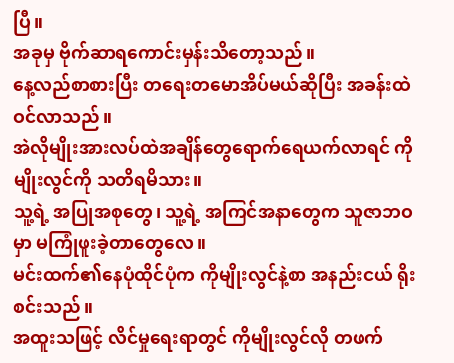ပြီ။
အခုမှ ဗိုက်ဆာရကောင်းမှန်းသိတော့သည်။
နေ့လည်စာစားပြီး တရေးတမောအိပ်မယ်ဆိုပြီး အခန်းထဲဝင်လာသည်။
အဲလိုမျိုးအားလပ်ထဲအချိန်တွေရောက်ရေယက်လာရင် ကိုမျိုးလွင်ကို သတိရမိသား။
သူ့ရဲ့ အပြုအစုတွေ၊ သူ့ရဲ့ အကြင်အနာတွေက သူဇာဘဝမှာ မကြုံဖူးခဲ့တာတွေလေ။
မင်းထက်၏နေပုံထိုင်ပုံက ကိုမျိုးလွင်နဲ့စာ အနည်းငယ် ရိုးစင်းသည်။
အထူးသဖြင့် လိင်မှုရေးရာတွင် ကိုမျိုးလွင်လို တဖက်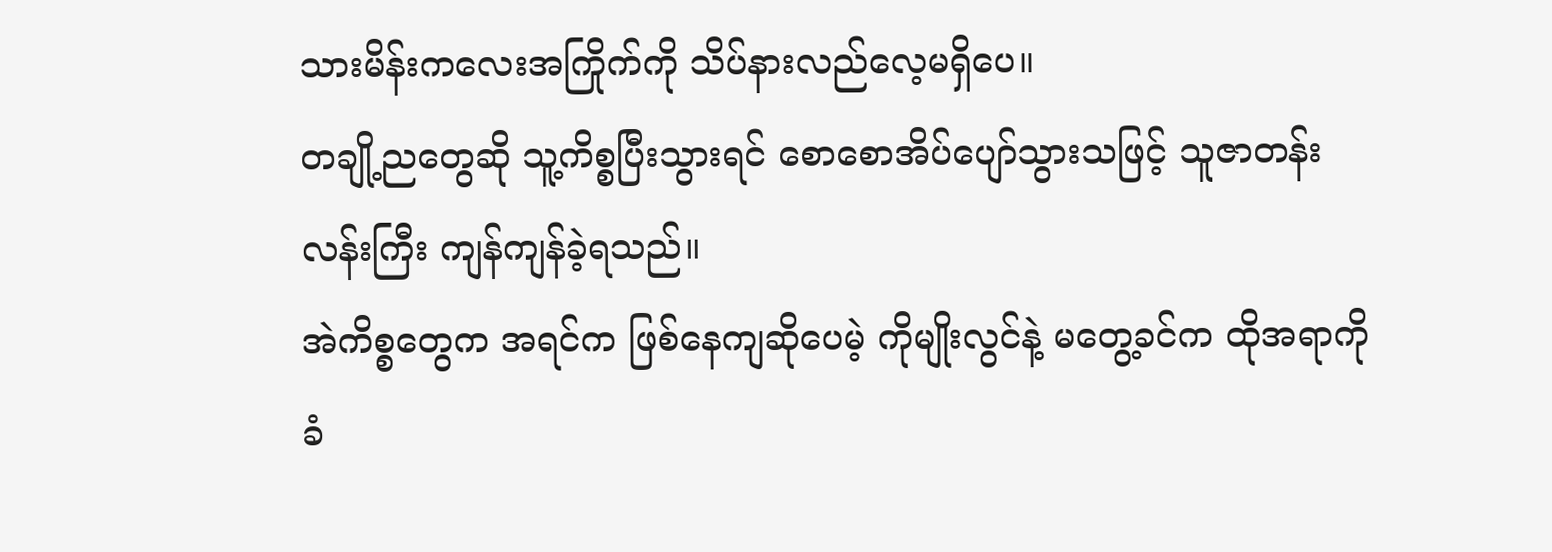သားမိန်းကလေးအကြိုက်ကို သိပ်နားလည်လေ့မရှိပေ။
တချို့ညတွေဆို သူ့ကိစ္စပြီးသွားရင် စောစောအိပ်ပျော်သွားသဖြင့် သူဇာတန်းလန်းကြီး ကျန်ကျန်ခဲ့ရသည်။
အဲကိစ္စတွေက အရင်က ဖြစ်နေကျဆိုပေမဲ့ ကိုမျိုးလွင်နဲ့ မတွေ့ခင်က ထိုအရာကို ခံ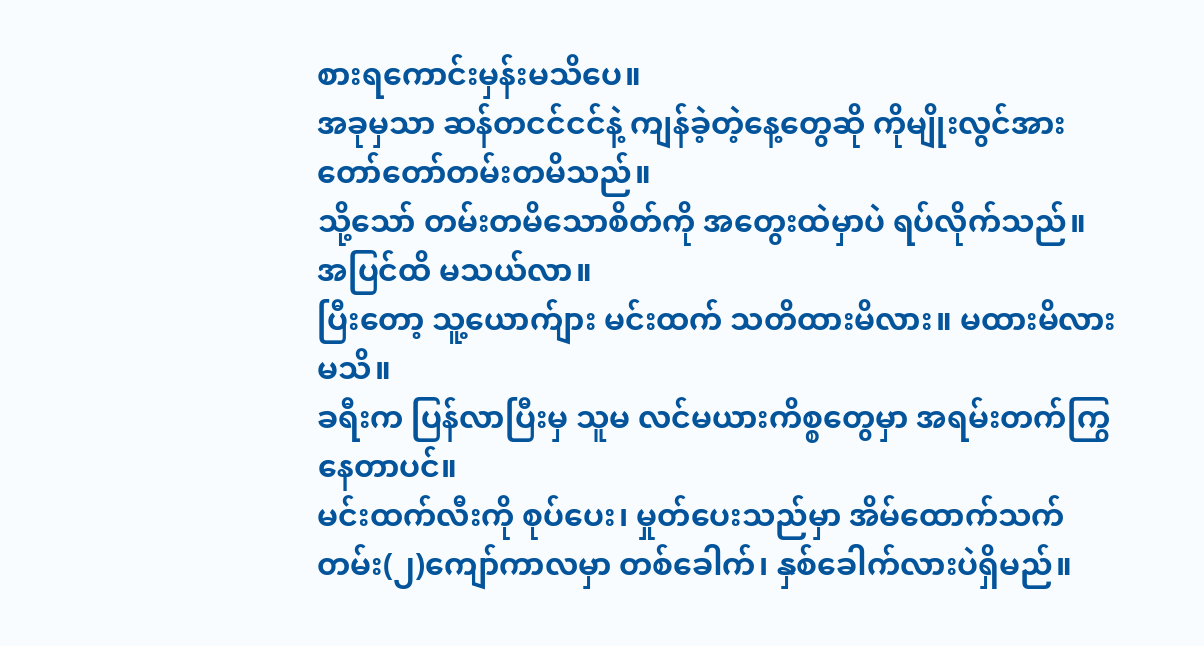စားရကောင်းမှန်းမသိပေ။
အခုမှသာ ဆန်တငင်ငင်နဲ့ ကျန်ခဲ့တဲ့နေ့တွေဆို ကိုမျိုးလွင်အား တော်တော်တမ်းတမိသည်။
သို့သော် တမ်းတမိသောစိတ်ကို အတွေးထဲမှာပဲ ရပ်လိုက်သည်။
အပြင်ထိ မသယ်လာ။
ပြီးတော့ သူ့ယောက်ျား မင်းထက် သတိထားမိလား။ မထားမိလား မသိ။
ခရီးက ပြန်လာပြီးမှ သူမ လင်မယားကိစ္စတွေမှာ အရမ်းတက်ကြွနေတာပင်။
မင်းထက်လီးကို စုပ်ပေး၊ မှုတ်ပေးသည်မှာ အိမ်ထောက်သက်တမ်း(၂)ကျော်ကာလမှာ တစ်ခေါက်၊ နှစ်ခေါက်လားပဲရှိမည်။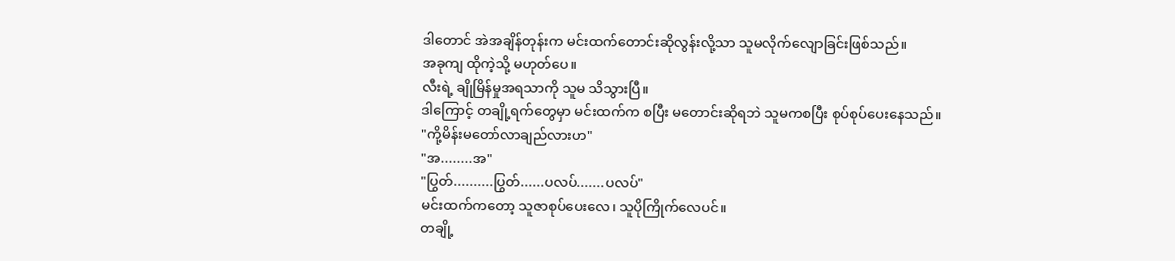ဒါတောင် အဲအချိန်တုန်းက မင်းထက်တောင်းဆိုလွန်းလို့သာ သူမလိုက်လျောခြင်းဖြစ်သည်။
အခုကျ ထိုကဲ့သို့ မဟုတ်ပေ။
လီးရဲ့ ချိုမြိန်မှုအရသာကို သူမ သိသွားပြီ။
ဒါကြောင့် တချို့ရက်တွေမှာ မင်းထက်က စပြီး မတောင်းဆိုရဘဲ သူမကစပြီး စုပ်စုပ်ပေးနေသည်။
"ကို့မိန်းမတော်လာချည်လားဟ"
"အ........အ"
"ပြွတ်..........ပြွတ်......ပလပ်.......ပလပ်"
မင်းထက်ကတော့ သူဇာစုပ်ပေးလေ၊ သူပိုကြိုက်လေပင်။
တချို့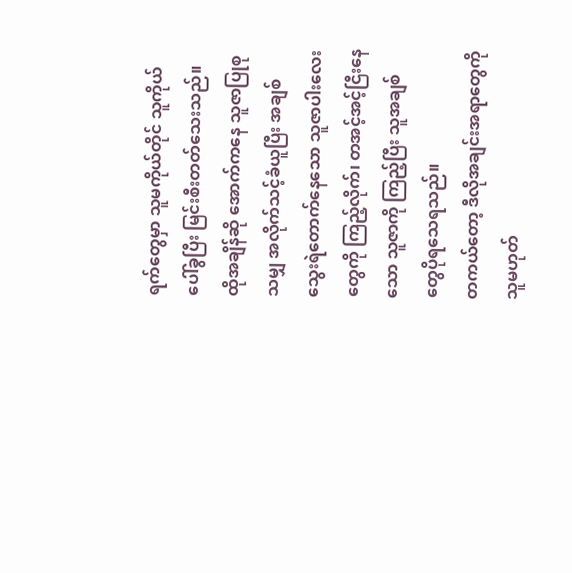ရက်တွေမှာ သူမကိုယ်တိုင် သူကိုယ်ပေါ်ခွပြီး မြင်းစီးတတ်သေးသည်။
ထိုအချိန်ဆို အောက်ကနေ သူဇာပြုစုသမျှ အလိုက်သင့်ခံယူပြီး အချစ်သွေးရဲတောက်နေသော သူဇာပါးလေးတွေကို ကြည့်လိုက်၊ တအင့်အင့်ငြီးနေသော သူဇာကို ကြည့်ပြီး သူအချစ်တွေပိုရသေရသည်။
တကယ်တော့ ဒီလိုအချင်းအရာတွေကို သူမဟုတ်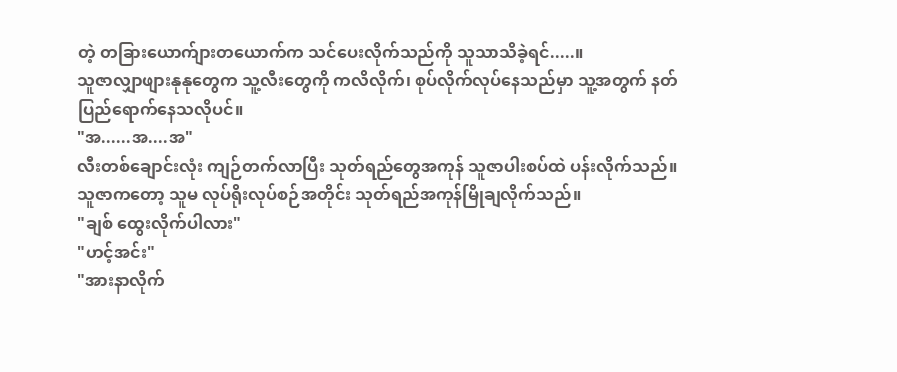တဲ့ တခြားယောက်ျားတယောက်က သင်ပေးလိုက်သည်ကို သူသာသိခဲ့ရင်.....။
သူဇာလျှာဖျားနုနုတွေက သူ့လီးတွေကို ကလိလိုက်၊ စုပ်လိုက်လုပ်နေသည်မှာ သူ့အတွက် နတ်ပြည်ရောက်နေသလိုပင်။
"အ......အ....အ"
လီးတစ်ချောင်းလုံး ကျဉ်တက်လာပြီး သုတ်ရည်တွေအကုန် သူဇာပါးစပ်ထဲ ပန်းလိုက်သည်။
သူဇာကတော့ သူမ လုပ်ရိုးလုပ်စဉ်အတိုင်း သုတ်ရည်အကုန်မြိုချလိုက်သည်။
"ချစ် ထွေးလိုက်ပါလား"
"ဟင့်အင်း"
"အားနာလိုက်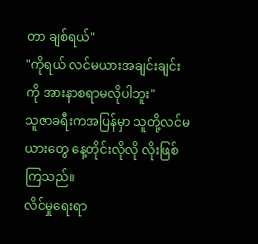တာ ချစ်ရယ်"
"ကိုရယ် လင်မယားအချင်းချင်းကို အားနာစရာမလိုပါဘူး"
သူဇာခရီးကအပြန်မှာ သူတို့လင်မယားတွေ နေ့တိုင်းလိုလို လိုးဖြစ်ကြသည်။
လိင်မှုရေးရာ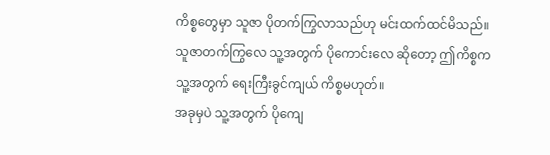ကိစ္စတွေမှာ သူဇာ ပိုတက်ကြွလာသည်ဟု မင်းထက်ထင်မိသည်။
သူဇာတက်ကြွလေ သူ့အတွက် ပိုကောင်းလေ ဆိုတော့ ဤကိစ္စက သူ့အတွက် ရေးကြီးခွင်ကျယ် ကိစ္စမဟုတ်။
အခုမှပဲ သူ့အတွက် ပိုကျေ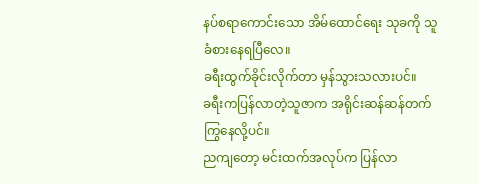နပ်စရာကောင်းသော အိမ်ထောင်ရေး သုခကို သူခံစားနေရပြီလေ။
ခရီးထွက်ခိုင်းလိုက်တာ မှန်သွားသလားပင်။
ခရီးကပြန်လာတဲ့သူဇာက အရိုင်းဆန်ဆန်တက်ကြွနေလို့ပင်။
ညကျတော့ မင်းထက်အလုပ်က ပြန်လာ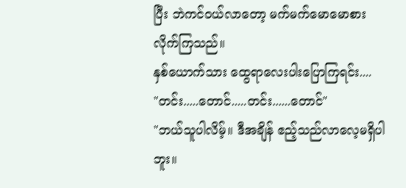ပြီး ဘဲကင်ဝယ်လာတော့ မက်မက်မောမောစားလိုက်ကြသည်။
နှစ်ယောက်သား ထွေရာလေးပါးပြောကြရင်း....
"တင်း.....တောင်.....တင်း......တောင်"
"ဘယ်သူပါလိမ့်။ ဒီအချိန် ဧည့်သည်လာလေ့မရှိပါဘူး။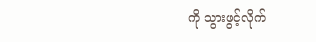ကို သွားဖွင့်လိုက်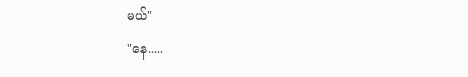မယ်"
"နေ.....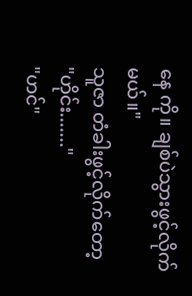နေ ကို။ ချစ်ပဲသွားဖွင့်လိုက်မယ်။"
သူဇာ တံခါးဖွင့်လိုက်တော့
"ဟိုင်း......."
"ဟင်"